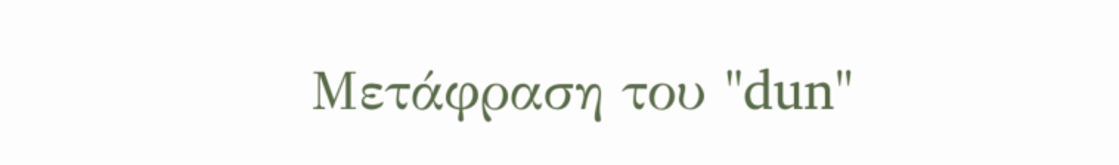Μετάφραση του "dun"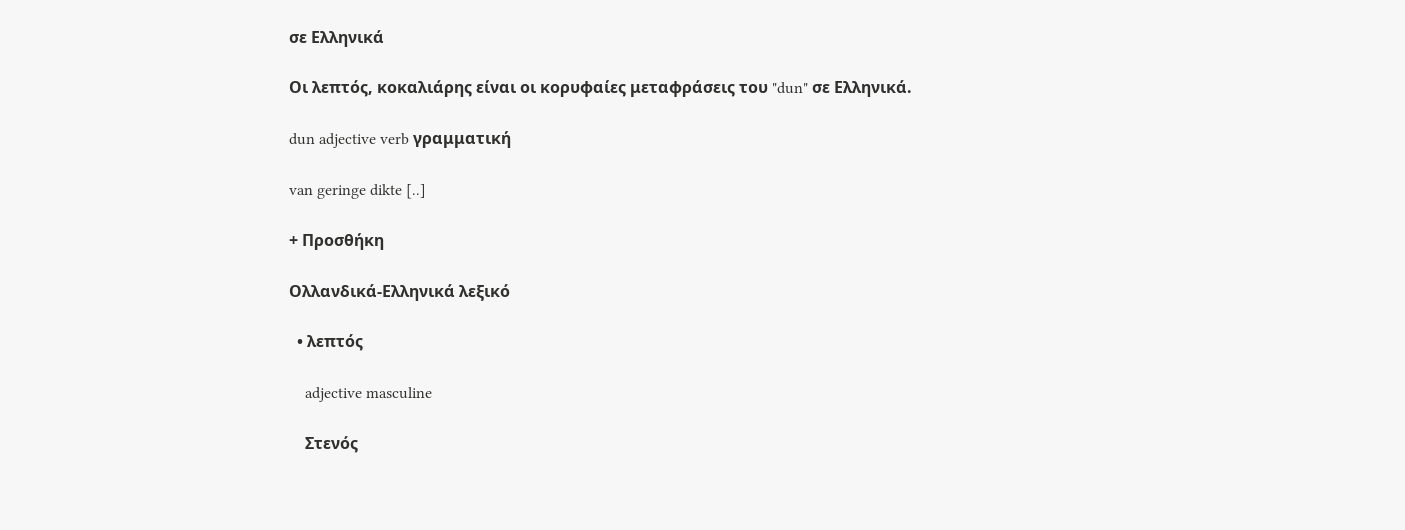σε Ελληνικά

Οι λεπτός, κοκαλιάρης είναι οι κορυφαίες μεταφράσεις του "dun" σε Ελληνικά.

dun adjective verb γραμματική

van geringe dikte [..]

+ Προσθήκη

Ολλανδικά-Ελληνικά λεξικό

  • λεπτός

    adjective masculine

    Στενός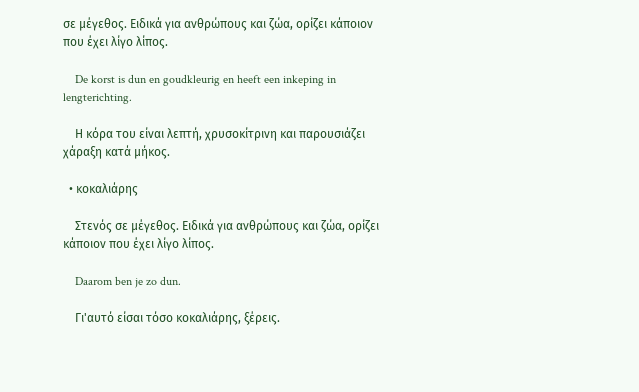σε μέγεθος. Ειδικά για ανθρώπους και ζώα, ορίζει κάποιον που έχει λίγο λίπος.

    De korst is dun en goudkleurig en heeft een inkeping in lengterichting.

    Η κόρα του είναι λεπτή, χρυσοκίτρινη και παρουσιάζει χάραξη κατά μήκος.

  • κοκαλιάρης

    Στενός σε μέγεθος. Ειδικά για ανθρώπους και ζώα, ορίζει κάποιον που έχει λίγο λίπος.

    Daarom ben je zo dun.

    Γι'αυτό είσαι τόσο κοκαλιάρης, ξέρεις.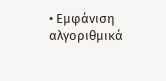• Εμφάνιση αλγοριθμικά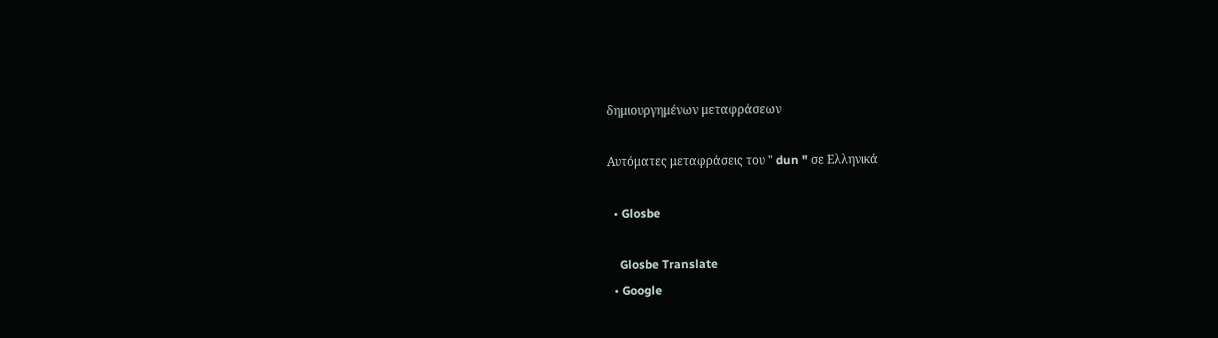δημιουργημένων μεταφράσεων

Αυτόματες μεταφράσεις του " dun " σε Ελληνικά

  • Glosbe

    Glosbe Translate
  • Google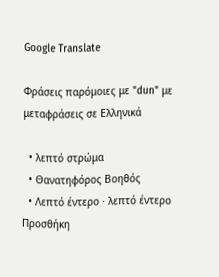Google Translate

Φράσεις παρόμοιες με "dun" με μεταφράσεις σε Ελληνικά

  • λεπτό στρώμα
  • Θανατηφόρος Βοηθός
  • Λεπτό έντερο · λεπτό έντερο
Προσθήκη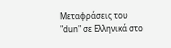Μεταφράσεις του "dun" σε Ελληνικά στο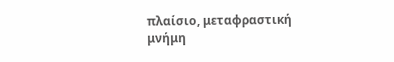πλαίσιο, μεταφραστική μνήμη